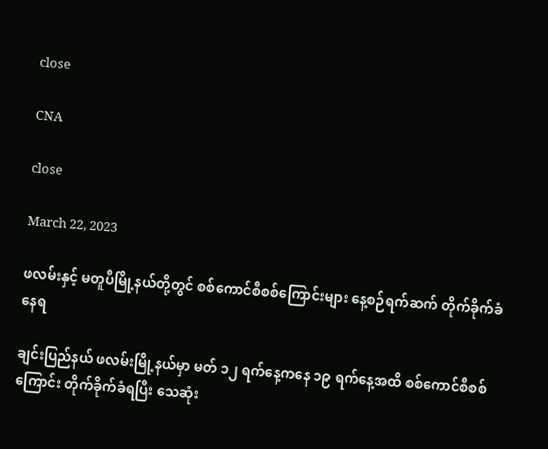close

CNA

close

March 22, 2023

ဖလမ်းနှင့် မတူပီမြို့နယ်တို့တွင် စစ်ကောင်စီစစ်ကြောင်းများ နေ့စဉ်ရက်ဆက် တိုက်ခိုက်ခံနေရ

ချင်းပြည်နယ် ဖလမ်းမြို့နယ်မှာ မတ် ၁၂ ရက်နေ့ကနေ ၁၉ ရက်နေ့အထိ စစ်ကောင်စီစစ်ကြောင်း တိုက်ခိုက်ခံရပြီး သေဆုံး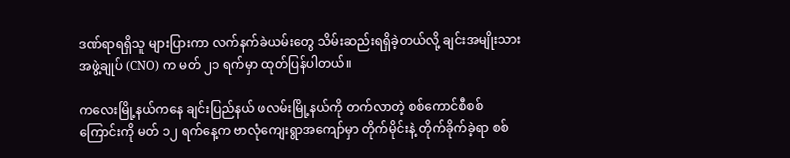ဒဏ်ရာရရှိသူ များပြားကာ လက်နက်ခဲယမ်းတွေ သိမ်းဆည်းရရှိခဲ့တယ်လို့ ချင်းအမျိုးသားအဖွဲ့ချုပ် (CNO) က မတ် ၂၁ ရက်မှာ ထုတ်ပြန်ပါတယ်။

ကလေးမြို့နယ်ကနေ ချင်းပြည်နယ် ဖလမ်းမြို့နယ်ကို တက်လာတဲ့ စစ်ကောင်စီစစ်ကြောင်းကို မတ် ၁၂ ရက်နေ့က ဗာလုံကျေးရွာအကျော်မှာ တိုက်မိုင်းနဲ့ တိုက်ခိုက်ခဲ့ရာ စစ်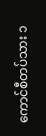ကောင်စီတပ်သား ၁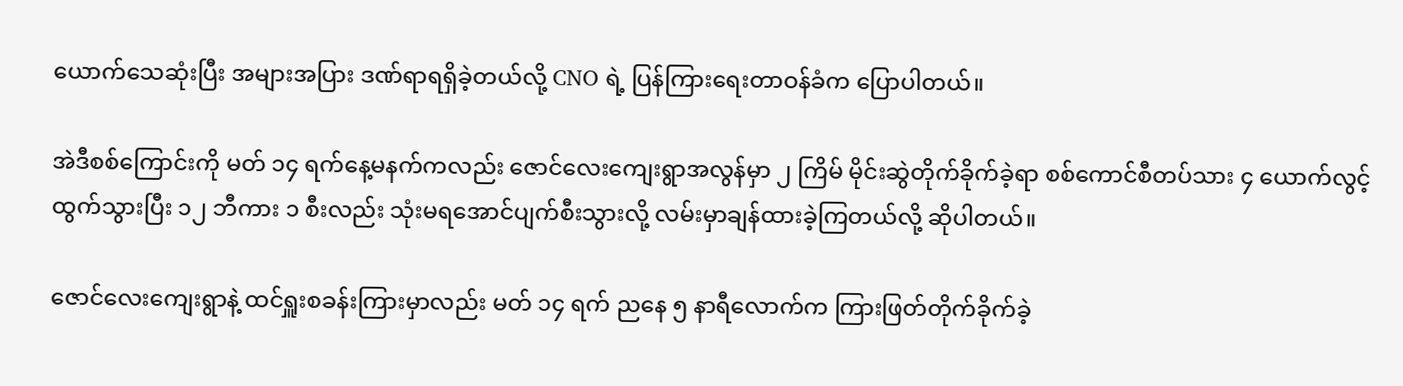ယောက်သေဆုံးပြီး အများအပြား ဒဏ်ရာရရှိခဲ့တယ်လို့ CNO ရဲ့ ပြန်ကြားရေးတာဝန်ခံက ပြောပါတယ်။

အဲဒီစစ်ကြောင်းကို မတ် ၁၄ ရက်နေ့မနက်ကလည်း ဇောင်လေးကျေးရွာအလွန်မှာ ၂ ကြိမ် မိုင်းဆွဲတိုက်ခိုက်ခဲ့ရာ စစ်ကောင်စီတပ်သား ၄ ယောက်လွင့်ထွက်သွားပြီး ၁၂ ဘီကား ၁ စီးလည်း သုံးမရအောင်ပျက်စီးသွားလို့ လမ်းမှာချန်ထားခဲ့ကြတယ်လို့ ဆိုပါတယ်။

ဇောင်လေးကျေးရွာနဲ့ ထင်ရှူးစခန်းကြားမှာလည်း မတ် ၁၄ ရက် ညနေ ၅ နာရီလောက်က ကြားဖြတ်တိုက်ခိုက်ခဲ့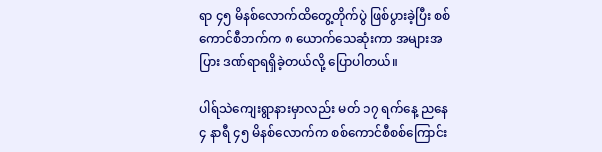ရာ ၄၅ မိနစ်လောက်ထိတွေ့တိုက်ပွဲ ဖြစ်ပွားခဲ့ပြီး စစ်ကောင်စီဘက်က ၈ ယောက်သေဆုံးကာ အများအပြား ဒဏ်ရာရရှိခဲ့တယ်လို့ ပြောပါတယ်။

ပါရ်သဲကျေးရွာနားမှာလည်း မတ် ၁၇ ရက်နေ့ ညနေ ၄ နာရီ ၄၅ မိနစ်လောက်က စစ်ကောင်စီစစ်ကြောင်း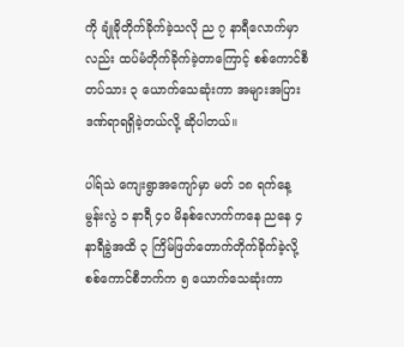ကို ချုံခိုတိုက်ခိုက်ခဲ့သလို ည ၇ နာရီလောက်မှာလည်း ထပ်မံတိုက်ခိုက်ခဲ့တာကြောင့် စစ်ကောင်စီတပ်သား ၃ ယောက်သေဆုံးကာ အများအပြား ဒဏ်ရာရရှိခဲ့တယ်လို့ ဆိုပါတယ်။

ပါရ်သဲ ကျေးရွာအကျော်မှာ မတ် ၁၈ ရက်နေ့ မွန်းလွဲ ၁ နာရီ ၄၀ မိနစ်လောက်ကနေ ညနေ ၄ နာရီခွဲအထိ ၃ ကြိမ်ဖြတ်တောက်တိုက်ခိုက်ခဲ့လို့ စစ်ကောင်စီဘက်က ၅ ယောက်သေဆုံးကာ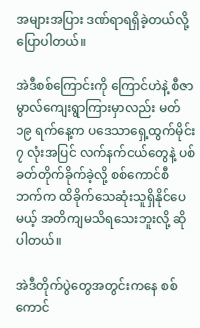အများအပြား ဒဏ်ရာရရှိခဲ့တယ်လို့ ပြောပါတယ်။

အဲဒီစစ်ကြောင်းကို ကြောင်ဟဲနဲ့ စီဇာမွာလ်ကျေးရွာကြားမှာလည်း မတ် ၁၉ ရက်နေ့က ပဒေသာရှေ့ထွက်မိုင်း ၇ လုံးအပြင် လက်နက်ငယ်တွေနဲ့ ပစ်ခတ်တိုက်ခိုက်ခဲ့လို့ စစ်ကောင်စီဘက်က ထိခိုက်သေဆုံးသူရှိနိုင်ပေမယ့် အတိကျမသိရသေးဘူးလို့ ဆိုပါတယ်။

အဲဒီတိုက်ပွဲတွေအတွင်းကနေ စစ်ကောင်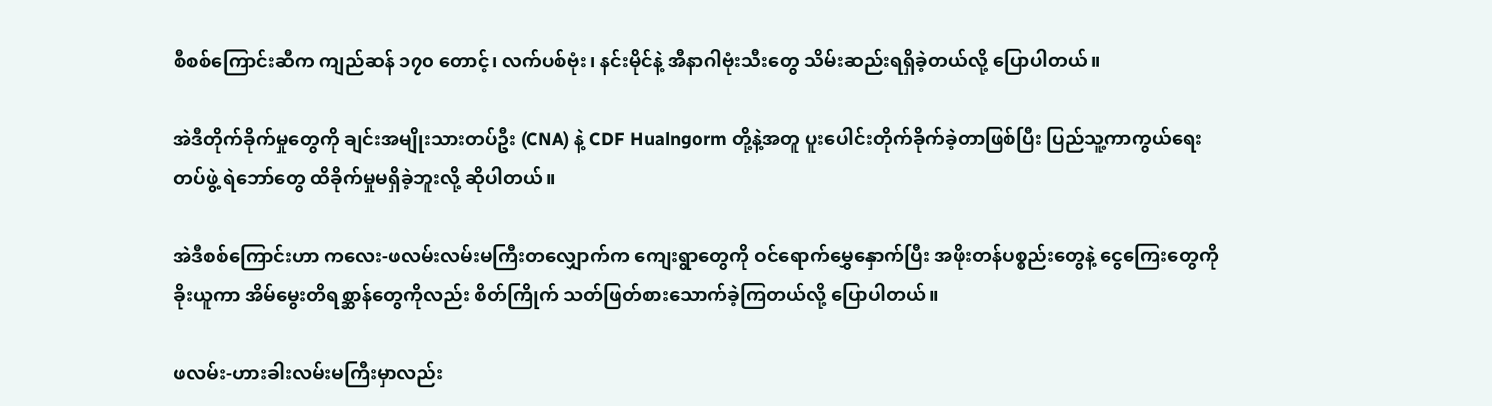စီစစ်ကြောင်းဆီက ကျည်ဆန် ၁၇၀ တောင့်၊ လက်ပစ်ဗုံး၊ နင်းမိုင်နဲ့ အီနာဂါဗုံးသီးတွေ သိမ်းဆည်းရရှိခဲ့တယ်လို့ ပြောပါတယ်။

အဲဒီတိုက်ခိုက်မှုတွေကို ချင်းအမျိုးသားတပ်ဦး (CNA) နဲ့ CDF Hualngorm တို့နဲ့အတူ ပူးပေါင်းတိုက်ခိုက်ခဲ့တာဖြစ်ပြီး ပြည်သူ့ကာကွယ်ရေးတပ်ဖွဲ့ ရဲဘော်တွေ ထိခိုက်မှုမရှိခဲ့ဘူးလို့ ဆိုပါတယ်။

အဲဒီစစ်ကြောင်းဟာ ကလေး-ဖလမ်းလမ်းမကြီးတလျှောက်က ကျေးရွာတွေကို ဝင်ရောက်မွှေနှောက်ပြီး အဖိုးတန်ပစ္စည်းတွေနဲ့ ငွေကြေးတွေကို ခိုးယူကာ အိမ်မွေးတိရစ္ဆာန်တွေကိုလည်း စိတ်ကြိုက် သတ်ဖြတ်စားသောက်ခဲ့ကြတယ်လို့ ပြောပါတယ်။

ဖလမ်း-ဟားခါးလမ်းမကြီးမှာလည်း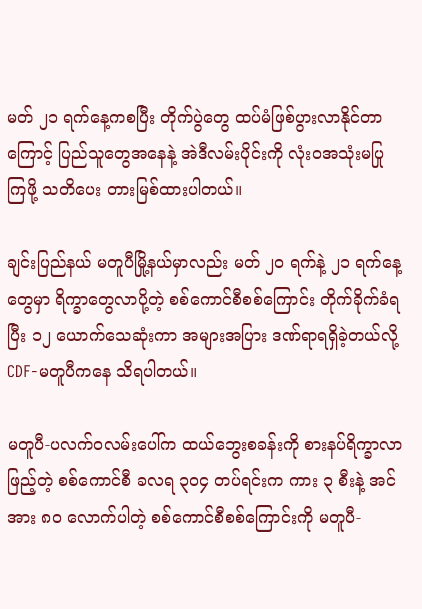မတ် ၂၁ ရက်နေ့ကစပြီး တိုက်ပွဲတွေ ထပ်မံဖြစ်ပွားလာနိုင်တာကြောင့် ပြည်သူတွေအနေနဲ့ အဲဒီလမ်းပိုင်းကို လုံးဝအသုံးမပြုကြဖို့ သတိပေး တားမြစ်ထားပါတယ်။

ချင်းပြည်နယ် မတူပီမြို့နယ်မှာလည်း မတ် ၂၀ ရက်နဲ့ ၂၁ ရက်နေ့တွေမှာ ရိက္ခာတွေလာပို့တဲ့ စစ်ကောင်စီစစ်ကြောင်း တိုက်ခိုက်ခံရပြီး ၁၂ ယောက်သေဆုံးကာ အများအပြား ဒဏ်ရာရရှိခဲ့တယ်လို့ CDF-မတူပီကနေ သိရပါတယ်။

မတူပီ-ပလက်ဝလမ်းပေါ်က ထယ်ဘွေးစခန်းကို စားနပ်ရိက္ခာလာဖြည့်တဲ့ စစ်ကောင်စီ ခလရ ၃၀၄ တပ်ရင်းက ကား ၃ စီးနဲ့ အင်အား ၈၀ လောက်ပါတဲ့ စစ်ကောင်စီစစ်ကြောင်းကို မတူပီ-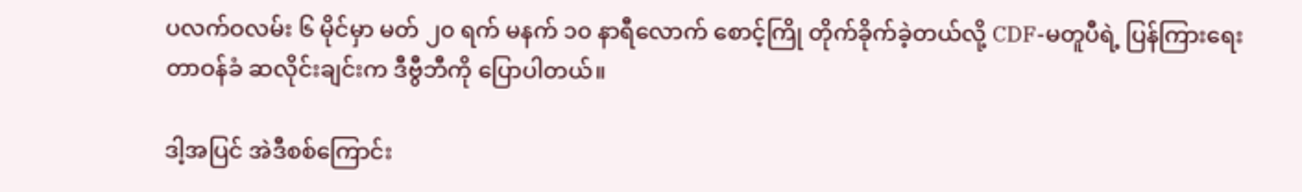ပလက်ဝလမ်း ၆ မိုင်မှာ မတ် ၂၀ ရက် မနက် ၁၀ နာရီလောက် စောင့်ကြို တိုက်ခိုက်ခဲ့တယ်လို့ CDF-မတူပီရဲ့ ပြန်ကြားရေးတာဝန်ခံ ဆလိုင်းချင်းက ဒီဗွီဘီကို ပြောပါတယ်။

ဒါ့အပြင် အဲဒီစစ်ကြောင်း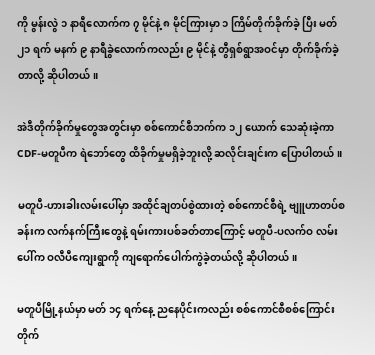ကို မွန်းလွဲ ၁ နာရီလောက်က ၇ မိုင်နဲ့ ၈ မိုင်ကြားမှာ ၁ ကြိမ်တိုက်ခိုက်ခဲ့ ပြီး မတ် ၂၁ ရက် မနက် ၉ နာရီခွဲလောက်ကလည်း ၉ မိုင်နဲ့ တွီရှစ်ရွာအဝင်မှာ တိုက်ခိုက်ခဲ့တာလို့ ဆိုပါတယ်။

အဲဒီတိုက်ခိုက်မှုတွေအတွင်းမှာ စစ်ကောင်စီဘက်က ၁၂ ယောက် သေဆုံးခဲ့ကာ CDF-မတူပီက ရဲဘော်တွေ ထိခိုက်မှုမရှိခဲ့ဘူးလို့ ဆလိုင်းချင်းက ပြောပါတယ်။

မတူပီ-ဟားခါးလမ်းပေါ်မှာ အထိုင်ချတပ်စွဲထားတဲ့ စစ်ကောင်စီရဲ့ ဗျူဟာတပ်စခန်းက လက်နက်ကြီးတွေနဲ့ ရမ်းကားပစ်ခတ်တာကြောင့် မတူပီ-ပလက်ဝ လမ်းပေါ်က ဝလီပီကျေးရွာကို ကျရောက်ပေါက်ကွဲခဲ့တယ်လို့ ဆိုပါတယ်။

မတူပီမြို့နယ်မှာ မတ် ၁၄ ရက်နေ့ ညနေပိုင်းကလည်း စစ်ကောင်စီစစ်ကြောင်းတိုက်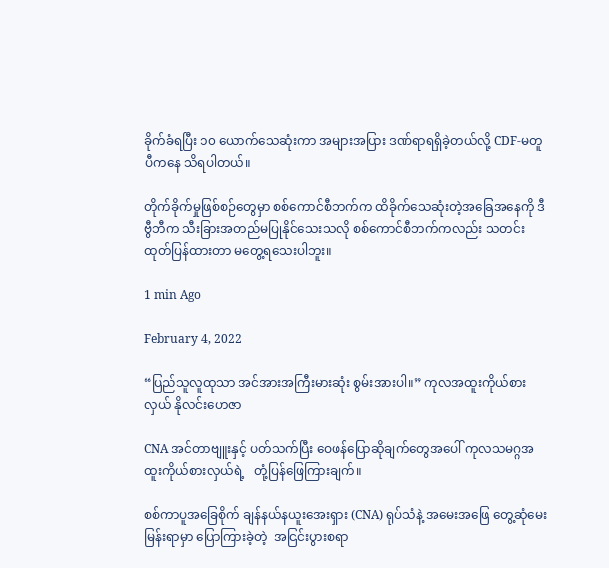ခိုက်ခံရပြီး ၁၀ ယောက်သေဆုံးကာ အများအပြား ဒဏ်ရာရရှိခဲ့တယ်လို့ CDF-မတူပီကနေ သိရပါတယ်။

တိုက်ခိုက်မှုဖြစ်စဉ်တွေမှာ စစ်ကောင်စီဘက်က ထိခိုက်သေဆုံးတဲ့အခြေအနေကို ဒီဗွီဘီက သီးခြားအတည်မပြုနိုင်သေးသလို စစ်ကောင်စီဘက်ကလည်း သတင်းထုတ်ပြန်ထားတာ မတွေ့ရသေးပါဘူး။

1 min Ago

February 4, 2022

“ပြည်သူလူထုသာ အင်အားအကြီးမားဆုံး စွမ်းအားပါ။” ကုလအထူးကိုယ်စားလှယ် နိုလင်းဟေဇာ

CNA အင်တာဗျူးနှင့် ပတ်သက်ပြီး ဝေဖန်ပြောဆိုချက်တွေအပေါ် ကုလသမဂ္ဂအ ထူးကိုယ်စားလှယ်ရဲ့   တုံ့ပြန်ဖြေကြားချက်။

စစ်ကာပူအခြေစိုက် ချန်နယ်နယူးအေးရှား (CNA) ရုပ်သံနဲ့ အမေးအဖြေ တွေ့ဆုံမေးမြန်းရာမှာ ပြောကြားခဲ့တဲ့  အငြင်းပွားစရာ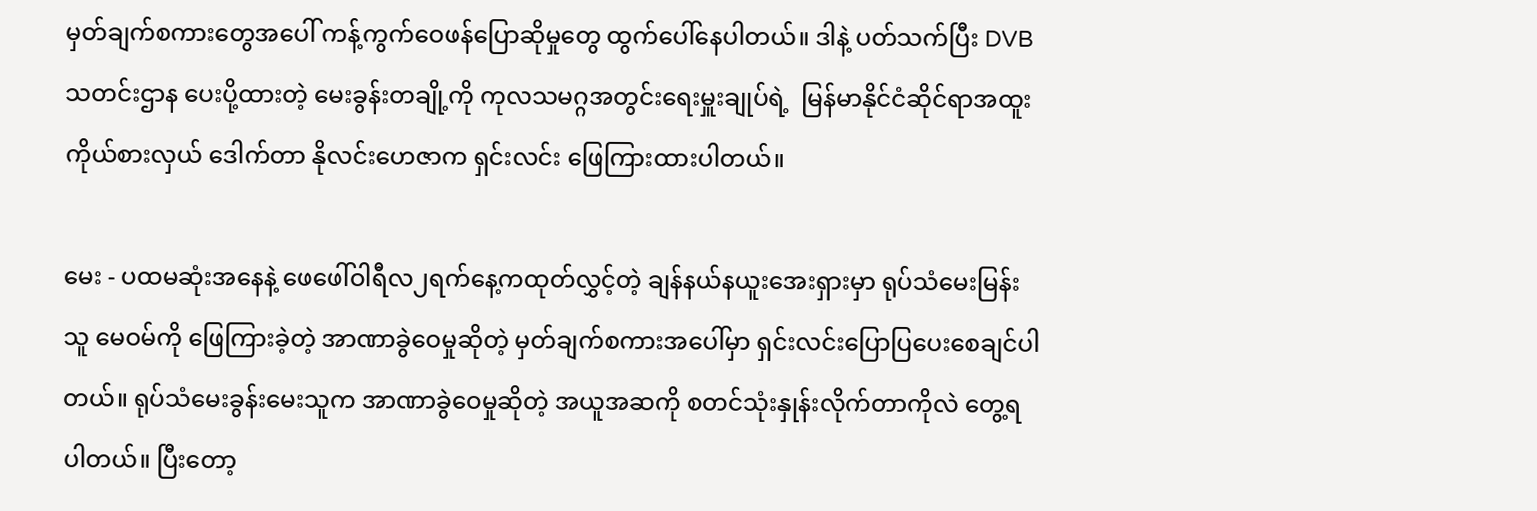မှတ်ချက်စကားတွေအပေါ် ကန့်ကွက်ဝေဖန်ပြောဆိုမှုတွေ ထွက်ပေါ်နေပါတယ်။ ဒါနဲ့ ပတ်သက်ပြီး DVB သတင်းဌာန ပေးပို့ထားတဲ့ မေးခွန်းတချို့ကို ကုလသမဂ္ဂအတွင်းရေးမှူးချုပ်ရဲ့  မြန်မာနိုင်ငံဆိုင်ရာအထူးကိုယ်စားလှယ် ဒေါက်တာ နိုလင်းဟေဇာက ရှင်းလင်း ဖြေကြားထားပါတယ်။

မေး - ပထမဆုံးအနေနဲ့ ဖေဖေါ်ဝါရီလ၂ရက်နေ့ကထုတ်လွှင့်တဲ့ ချန်နယ်နယူးအေးရှားမှာ ရုပ်သံမေးမြန်းသူ မေဝမ်ကို ဖြေကြားခဲ့တဲ့ အာဏာခွဲဝေမှုဆိုတဲ့ မှတ်ချက်စကားအပေါ်မှာ ရှင်းလင်းပြောပြပေးစေချင်ပါတယ်။ ရုပ်သံမေးခွန်းမေးသူက အာဏာခွဲဝေမှုဆိုတဲ့ အယူအဆကို စတင်သုံးနှုန်းလိုက်တာကိုလဲ တွေ့ရပါတယ်။ ပြီးတော့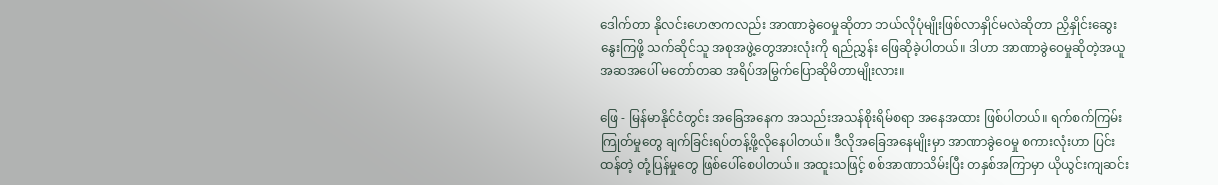ဒေါက်တာ နိုလင်းဟေဇာကလည်း အာဏာခွဲဝေမှုဆိုတာ ဘယ်လိုပုံမျိုးဖြစ်လာနှိုင်မလဲဆိုတာ ညှိနှိုင်းဆွေးနွေးကြဖို့ သက်ဆိုင်သူ အစုအဖွဲ့တွေအားလုံးကို ရည်ညွှန်း ဖြေဆိုခဲ့ပါတယ်။ ဒါဟာ အာဏာခွဲဝေမှုဆိုတဲ့အယူအဆအပေါ် မတော်တဆ အရိပ်အမြွက်ပြောဆိုမိတာမျိုးလား။

ဖြေ - မြန်မာနိုင်ငံတွင်း အခြေအနေက အသည်းအသန်စိုးရိမ်စရာ အနေအထား ဖြစ်ပါတယ်။ ရက်စက်ကြမ်းကြုတ်မှုတွေ ချက်ခြင်းရပ်တန့်ဖို့လိုနေပါတယ်။ ဒီလိုအခြေအနေမျိုးမှာ အာဏာခွဲဝေမှု စကားလုံးဟာ ပြင်းထန်တဲ့ တုံ့ပြန်မှုတွေ ဖြစ်ပေါ်စေပါတယ်။ အထူးသဖြင့် စစ်အာဏာသိမ်းပြီး တနှစ်အကြာမှာ ယိုယွင်းကျဆင်း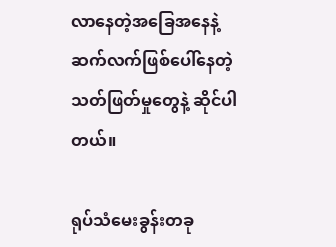လာနေတဲ့အခြေအနေနဲ့ ဆက်လက်ဖြစ်ပေါ်နေတဲ့ သတ်ဖြတ်မှုတွေနဲ့ ဆိုင်ပါတယ်။

ရုပ်သံမေးခွန်းတခု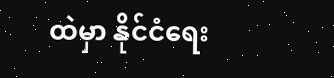ထဲမှာ နိုင်ငံရေး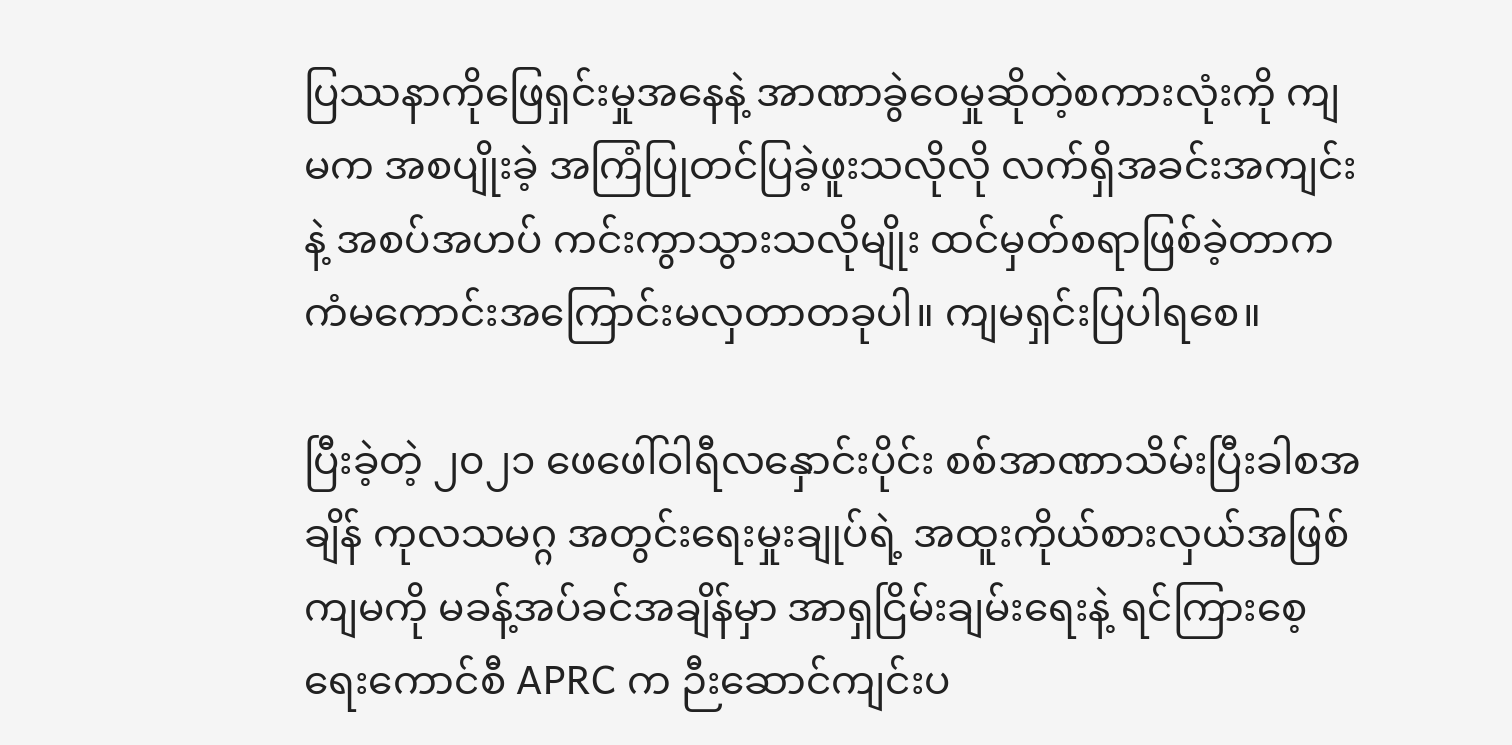ပြဿနာကိုဖြေရှင်းမှုအနေနဲ့ အာဏာခွဲဝေမှုဆိုတဲ့စကားလုံးကို ကျမက အစပျိုးခဲ့ အကြံပြုတင်ပြခဲ့ဖူးသလိုလို လက်ရှိအခင်းအကျင်းနဲ့ အစပ်အဟပ် ကင်းကွာသွားသလိုမျိုး ထင်မှတ်စရာဖြစ်ခဲ့တာက ကံမကောင်းအကြောင်းမလှတာတခုပါ။ ကျမရှင်းပြပါရစေ။

ပြီးခဲ့တဲ့ ၂၀၂၁ ဖေဖေါ်ဝါရီလနှောင်းပိုင်း စစ်အာဏာသိမ်းပြီးခါစအချိန် ကုလသမဂ္ဂ အတွင်းရေးမှုးချုပ်ရဲ့ အထူးကိုယ်စားလှယ်အဖြစ် ကျမကို မခန့်အပ်ခင်အချိန်မှာ အာရှငြိမ်းချမ်းရေးနဲ့ ရင်ကြားစေ့ရေးကောင်စီ APRC က ဉီးဆောင်ကျင်းပ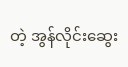တဲ့ အွန်လိုင်းဆွေး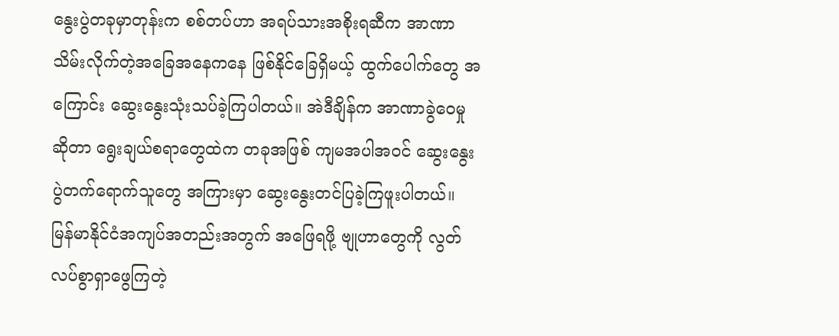နွေးပွဲတခုမှာတုန်းက စစ်တပ်ဟာ အရပ်သားအစိုးရဆီက အာဏာသိမ်းလိုက်တဲ့အခြေအနေကနေ ဖြစ်နိုင်ခြေရှိမယ့် ထွက်ပေါက်တွေ အကြောင်း ဆွေးနွေးသုံးသပ်ခဲ့ကြပါတယ်။ အဲဒီချိန်က အာဏာခွဲဝေမှုဆိုတာ ရွေးချယ်စရာတွေထဲက တခုအဖြစ် ကျမအပါအဝင် ဆွေးနွေးပွဲတက်ရောက်သူတွေ အကြားမှာ ဆွေးနွေးတင်ပြခဲ့ကြဖူးပါတယ်။ မြန်မာနိုင်ငံအကျပ်အတည်းအတွက် အဖြေရဖို့ ဗျုဟာတွေကို လွတ်လပ်စွာရှာဖွေကြတဲ့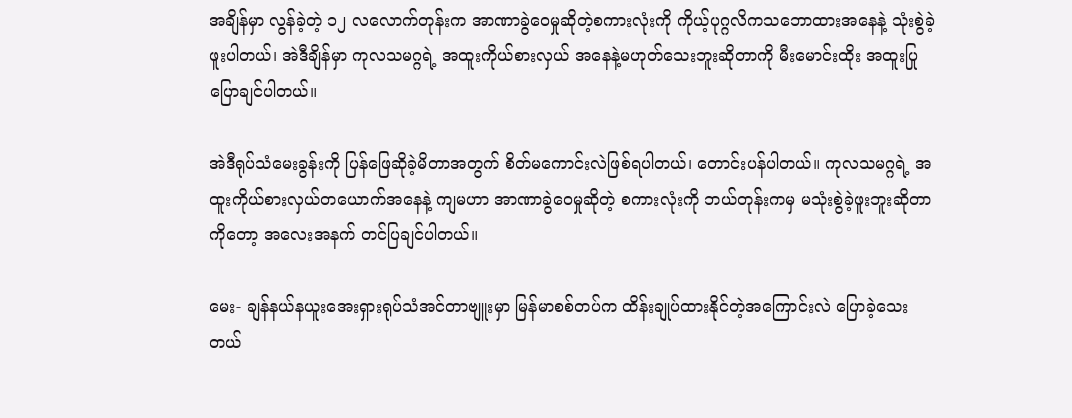အချိန်မှာ လွန်ခဲ့တဲ့ ၁၂ လလောက်တုန်းက အာဏာခွဲဝေမှုဆိုတဲ့စကားလုံးကို ကိုယ့်ပုဂ္ဂလိကသဘောထားအနေနဲ့ သုံးစွဲခဲ့ဖူးပါတယ်၊ အဲဒီချိန်မှာ ကုလသမဂ္ဂရဲ့ အထူးကိုယ်စားလှယ် အနေနဲ့မဟုတ်သေးဘူးဆိုတာကို မီးမောင်းထိုး အထူးပြုပြောချင်ပါတယ်။

အဲဒီရုပ်သံမေးခွန်းကို ပြန်ဖြေဆိုခဲ့မိတာအတွက် စိတ်မကောင်းလဲဖြစ်ရပါတယ်၊ တောင်းပန်ပါတယ်။ ကုလသမဂ္ဂရဲ့ အထူးကိုယ်စားလှယ်တယောက်အနေနဲ့ ကျမဟာ အာဏာခွဲဝေမှုဆိုတဲ့ စကားလုံးကို ဘယ်တုန်းကမှ မသုံးစွဲခဲ့ဖူးဘူးဆိုတာကိုတော့ အလေးအနက် တင်ပြချင်ပါတယ်။

မေး- ချန်နယ်နယူးအေးရှားရုပ်သံအင်တာဗျူးမှာ မြန်မာစစ်တပ်က ထိန်းချုပ်ထားနိုင်တဲ့အကြောင်းလဲ ပြောခဲ့သေးတယ်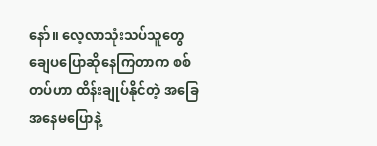နော်။ လေ့လာသုံးသပ်သူတွေ ချေပပြောဆိုနေကြတာက စစ်တပ်ဟာ ထိန်းချုပ်နိုင်တဲ့ အခြေအနေမပြောနဲ့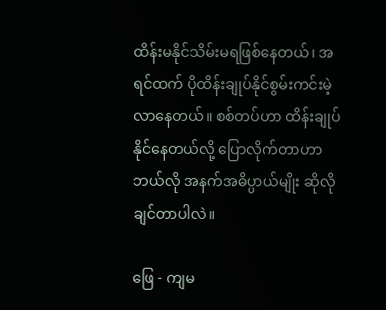ထိန်းမနိုင်သိမ်းမရဖြစ်နေတယ်၊ အရင်ထက် ပိုထိန်းချုပ်နိုင်စွမ်းကင်းမဲ့လာနေတယ်။ စစ်တပ်ဟာ ထိန်းချုပ်နိုင်နေတယ်လို့ ပြောလိုက်တာဟာ ဘယ်လို အနက်အဓိပ္ပာယ်မျိုး ဆိုလိုချင်တာပါလဲ။

ဖြေ - ကျမ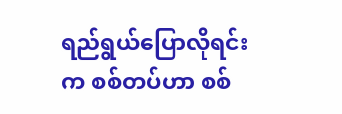ရည်ရွယ်ပြောလိုရင်းက စစ်တပ်ဟာ စစ်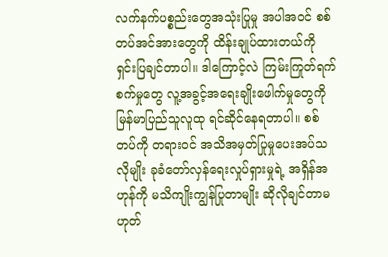လက်နက်ပစ္စည်းတွေအသုံးပြုမှု အပါအဝင် စစ်တပ်အင်အားတွေကို ထိန်းချုပ်ထားတယ်ကို ရှင်းပြချင်တာပါ။ ဒါကြောင့်လဲ ကြမ်းကြုတ်ရက်စက်မှုတွေ လူ့အခွင့်အရေးချိုးဖေါက်မှုတွေကို မြန်မာပြည်သူလူထု ရင်ဆိုင်နေရတာပါ။ စစ်တပ်ကို တရားဝင် အသိအမှတ်ပြုမှုပေးအပ်သလိုမျိုး ခုခံတော်လှန်ရေးလှုပ်ရှားမှုရဲ့ အရှိန်အဟုန်ကို မသိကျိုးကျွန်ပြုတာမျိုး ဆိုလိုချင်တာမဟုတ်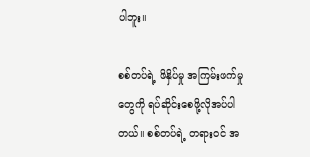ပါဘူး။

စစ်တပ်ရဲ့ ဖိနှိပ်မှု အကြမ်းဖက်မှုတွေကို ရပ်ဆိုင်းစေဖို့လိုအပ်ပါတယ်။ စစ်တပ်ရဲ့ တရားဝင် အ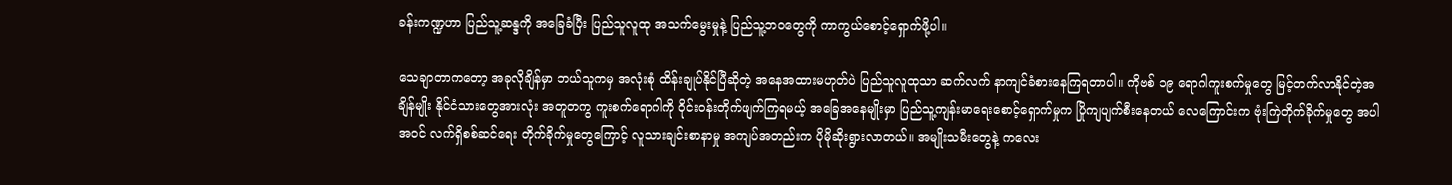ခန်းကဏ္ဍဟာ ပြည်သူ့ဆန္ဒကို အခြေခံပြီး ပြည်သူလူထု အသက်မွေးမှုနဲ့ ပြည်သူ့ဘဝတွေကို ကာကွယ်စောင့်ရှောက်ဖို့ပါ။

သေချာတာကတော့ အခုလိုချိန်မှာ ဘယ်သူကမှ အလုံးစုံ ထိန်းချုပ်နိုင်ပြီဆိုတဲ့ အနေအထားမဟုတ်ပဲ ပြည်သူလူထုသာ ဆက်လက် နာကျင်ခံစားနေကြရတာပါ။ ကိုဗစ် ၁၉ ရောဂါကူးစက်မှုတွေ မြင့်တက်လာနိုင်တဲ့အချိန်မျိုး နိုင်ငံသားတွေအားလုံး အတူတကွ ကူးစက်ရောဂါကို ဝိုင်းဝန်းတိုက်ဖျက်ကြရမယ့် အခြေအနေမျိုးမှာ ပြည်သူ့ကျန်းမာရေးစောင့်ရှောက်မှုက ပြိုကျပျက်စီးနေတယ် လေကြောင်းက ဗုံးကြဲတိုက်ခိုက်မှုတွေ အပါအဝင် လက်ရှိစစ်ဆင်ရေး တိုက်ခိုက်မှုတွေကြောင့် လူသားချင်းစာနာမှု အကျပ်အတည်းက ပိုမိုဆိုးရွားလာတယ်။ အမျိုးသမီးတွေနဲ့ ကလေး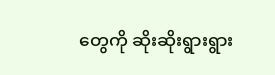တွေကို ဆိုးဆိုးရွားရွား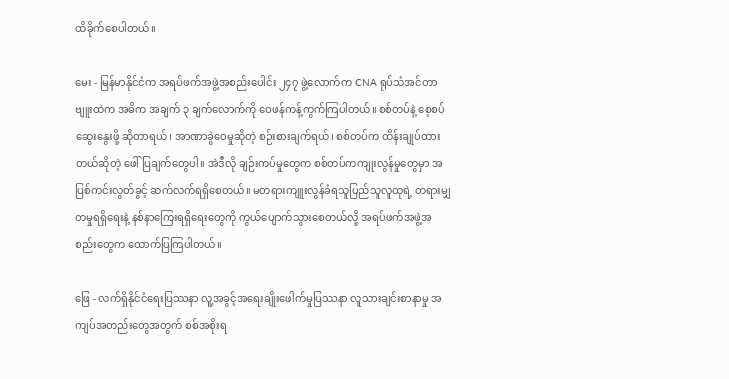ထိခိုက်စေပါတယ်။

မေး - မြန်မာနိုင်ငံက အရပ်ဖက်အဖွဲ့အစည်းပေါင်း ၂၄၇ ဖွဲ့လောက်က CNA ရုပ်သံအင်တာဗျူးထဲက အဓိက အချက် ၃ ချက်လောက်ကို ဝေဖန်ကန့်ကွက်ကြပါတယ်။ စစ်တပ်နဲ့ စေ့စပ်ဆွေးနွေးဖို့ ဆိုတာရယ်၊ အာဏာခွဲဝေမှုဆိုတဲ့ စဉ်းစားချက်ရယ်၊ စစ်တပ်က ထိန်းချုပ်ထားတယ်ဆိုတဲ့ ဖေါ်ပြချက်တွေပါ။ အဲဒီလို ချဉ်းကပ်မှုတွေက စစ်တပ်ကကျုးလွန်မှုတွေမှာ အပြစ်ကင်းလွတ်ခွင့် ဆက်လက်ရရှိစေတယ်။ မတရားကျူးလွန်ခံရသူပြည်သူလူထုရဲ့ တရားမျှတမှုရရှိရေးနဲ့ နစ်နာကြေးရရှိရေးတွေကို ကွယ်ပျောက်သွားစေတယ်လို့ အရပ်ဖက်အဖွဲ့အစည်းတွေက ထောက်ပြကြပါတယ်။

ဖြေ - လက်ရှိနိုင်ငံရေးပြဿနာ လူ့အခွင့်အရေးချိုးဖေါက်မှုပြဿနာ လူသားချင်းစာနာမှု အကျပ်အတည်းတွေအတွက် စစ်အစိုးရ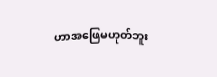ဟာအဖြေမဟုတ်ဘူး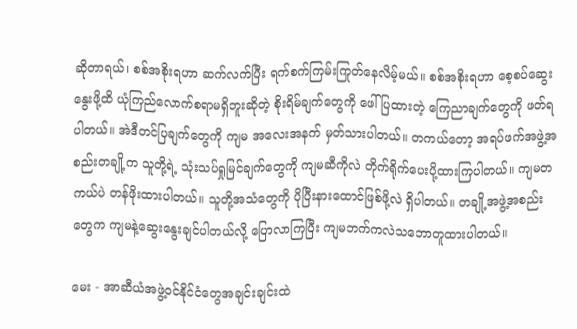ဆိုတာရယ်၊ စစ်အစိုးရဟာ ဆက်လက်ပြီး ရက်စက်ကြမ်းကြုတ်နေလိမ့်မယ်။ စစ်အစိုးရဟာ စေ့စပ်ဆွေးနွေးဖို့ထိ ယုံကြည်လောက်စရာမရှိဘူးဆိုတဲ့ စိုးရိမ်ချက်တွေကို ဖေါ်ပြထားတဲ့ ကြေညာချက်တွေကို ဖတ်ရပါတယ်။ အဲဒီတင်ပြချက်တွေကို ကျမ အလေးအနက် မှတ်သားပါတယ်။ တကယ်တော့ အရပ်ဖက်အဖွဲ့အစည်းတချို့က သူတို့ရဲ့ သုံးသပ်ရှုမြင်ချက်တွေကို ကျမဆီကိုလဲ တိုက်ရိုက်ပေးပို့ထားကြပါတယ်။ ကျမတကယ်ပဲ တန်ဖိုးထားပါတယ်။ သူတို့အသံတွေကို ပိုပြီးနားထောင်ဖြစ်ဖို့လဲ ရှိပါတယ်။ တချို့အဖွဲ့အစည်းတွေက ကျမနဲ့ဆွေးနွေးချင်ပါတယ်လို့ ပြောလာကြပြီး ကျမဘက်ကလဲသဘောတူထားပါတယ်။

မေး - အာဆီယံအဖွဲ့ဝင်နိုင်ငံတွေအချင်းချင်းထဲ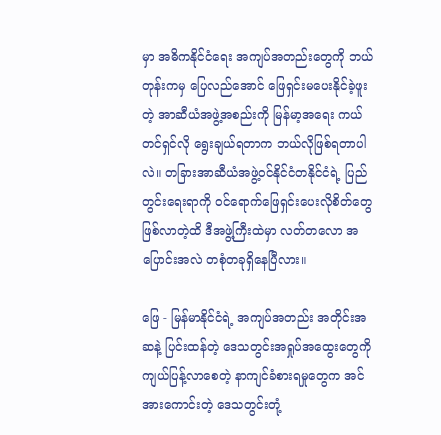မှာ အဓိကနိုင်ငံရေး အကျပ်အတည်းတွေကို ဘယ်တုန်းကမှ ပြေလည်အောင် ဖြေရှင်းမပေးနိုင်ခဲ့ဖူးတဲ့ အာဆီယံအဖွဲ့အစည်းကို မြန်မာ့အရေး ကယ်တင်ရှင်လို ရွေးချယ်ရတာက ဘယ်လိုဖြစ်ရတာပါလဲ။ တခြားအာဆီယံအဖွဲ့ဝင်နိုင်ငံတနိုင်ငံရဲ့ ပြည်တွင်းရေးရာကို ဝင်ရောက်ဖြေရှင်းပေးလိုစိတ်တွေဖြစ်လာတဲ့ထိ ဒီအဖွဲ့ကြီးထဲမှာ လတ်တလော အပြောင်းအလဲ တစုံတခုရှိနေပြီလား။

ဖြေ - မြန်မာနိုင်ငံရဲ့ အကျပ်အတည်း အတိုင်းအဆနဲ့ ပြင်းထန်တဲ့ ဒေသတွင်းအရှုပ်အထွေးတွေကို ကျယ်ပြန့်လာစေတဲ့ နာကျင်ခံစားရမှုတွေက အင်အားကောင်းတဲ့ ဒေသတွင်းတုံ့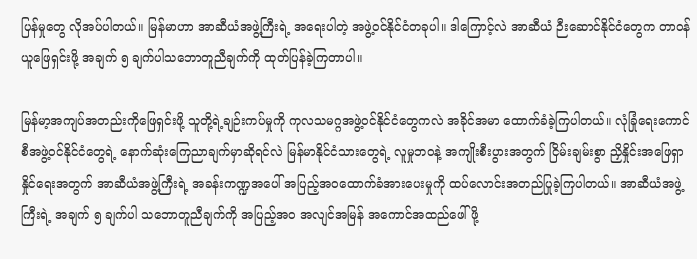ပြန်မှုတွေ လိုအပ်ပါတယ်။ မြန်မာဟာ အာဆီယံအဖွဲ့ကြီးရဲ့ အရေးပါတဲ့ အဖွဲ့ဝင်နိုင်ငံတခုပါ။ ဒါကြောင့်လဲ အာဆီယံ ဉီးဆောင်နိုင်ငံတွေက တာဝန်ယူဖြေရှင်းဖို့ အချက် ၅ ချက်ပါသဘောတူညီချက်ကို ထုတ်ပြန်ခဲ့ကြတာပါ။

မြန်မာ့အကျပ်အတည်းကိုဖြေရှင်းဖို့ သူတို့ရဲ့ချဉ်းကပ်မှုကို ကုလသမဂ္ဂအဖွဲ့ဝင်နိုင်ငံတွေကလဲ အခိုင်အမာ ထောက်ခံခဲ့ကြပါတယ်။ လုံခြုံရေးကောင်စီအဖွဲ့ဝင်နိုင်ငံတွေရဲ့ နောက်ဆုံးကြေညာချက်မှာဆိုရင်လဲ မြန်မာနိုင်ငံသားတွေရဲ့ လူမှုဘဝနဲ့ အကျိုးစီးပွားအတွက် ငြိမ်းချမ်းစွာ ညှိနှိုင်းအဖြေရှာနှိုင်ရေးအတွက် အာဆီယံအဖွဲ့ကြီးရဲ့ အခန်းကဏ္ဍအပေါ် အပြည့်အဝထောက်ခံအားပေးမှုကို ထပ်လောင်းအတည်ပြုခဲ့ကြပါတယ်။ အာဆီယံအဖွဲ့ကြီးရဲ့ အချက် ၅ ချက်ပါ သဘောတူညီချက်ကို အပြည့်အဝ အလျင်အမြန် အကောင်အထည်ဖေါ်ဖို့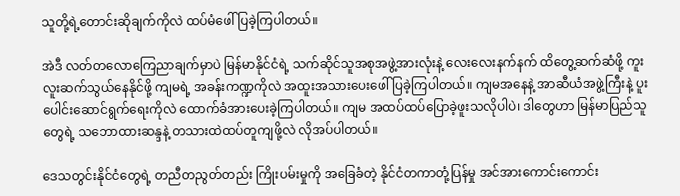သူတို့ရဲ့တောင်းဆိုချက်ကိုလဲ ထပ်မံဖေါ်ပြခဲ့ကြပါတယ်။

အဲဒီ လတ်တလောကြေညာချက်မှာပဲ မြန်မာနိုင်ငံရဲ့ သက်ဆိုင်သူအစုအဖွဲ့အားလုံးနဲ့ လေးလေးနက်နက် ထိတွေ့ဆက်ဆံဖို့ ကူးလူးဆက်သွယ်နေနိုင်ဖို့ ကျမရဲ့ အခန်းကဏ္ဍကိုလဲ အထူးအသားပေးဖေါ်ပြခဲ့ကြပါတယ်။ ကျမအနေနဲ့ အာဆီယံအဖွဲ့ကြီးနဲ့ ပူးပေါင်းဆောင်ရွက်ရေးကိုလဲ ထောက်ခံအားပေးခဲ့ကြပါတယ်။ ကျမ အထပ်ထပ်ပြောခဲ့ဖူးသလိုပါပဲ၊ ဒါတွေဟာ မြန်မာပြည်သူတွေရဲ့ သဘောထားဆန္ဒနဲ့ တသားထဲထပ်တူကျဖို့လဲ လိုအပ်ပါတယ်။

ဒေသတွင်းနိုင်ငံတွေရဲ့ တညီတညွတ်တည်း ကြိုးပမ်းမှုကို အခြေခံတဲ့ နိုင်ငံတကာတုံ့ပြန်မှု အင်အားကောင်းကောင်း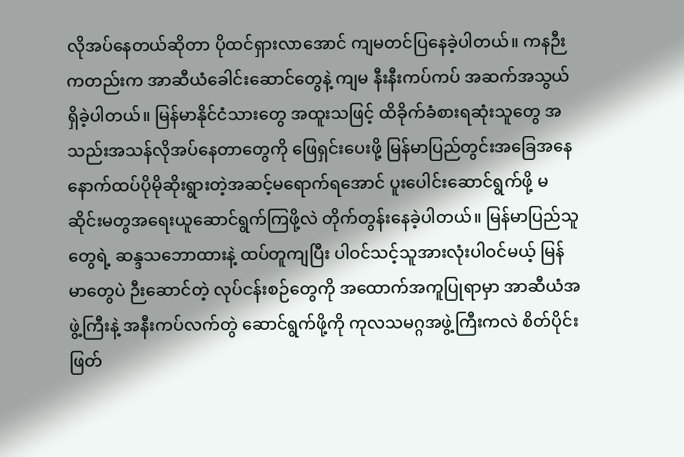လိုအပ်နေတယ်ဆိုတာ ပိုထင်ရှားလာအောင် ကျမတင်ပြနေခဲ့ပါတယ်။ ကနဉီးကတည်းက အာဆီယံခေါင်းဆောင်တွေနဲ့ ကျမ နီးနီးကပ်ကပ် အဆက်အသွယ်ရှိခဲ့ပါတယ်။ မြန်မာနိုင်ငံသားတွေ အထူးသဖြင့် ထိခိုက်ခံစားရဆုံးသူတွေ အသည်းအသန်လိုအပ်နေတာတွေကို ဖြေရှင်းပေးဖို့ မြန်မာပြည်တွင်းအခြေအနေ နောက်ထပ်ပိုမိုဆိုးရွားတဲ့အဆင့်မရောက်ရအောင် ပူးပေါင်းဆောင်ရွက်ဖို့ မဆိုင်းမတွအရေးယူဆောင်ရွက်ကြဖို့လဲ တိုက်တွန်းနေခဲ့ပါတယ်။ မြန်မာပြည်သူတွေရဲ့ ဆန္ဒသဘောထားနဲ့ ထပ်တူကျပြီး ပါဝင်သင့်သူအားလုံးပါဝင်မယ့် မြန်မာတွေပဲ ဉီးဆောင်တဲ့ လုပ်ငန်းစဉ်တွေကို အထောက်အကူပြုရာမှာ အာဆီယံအဖွဲ့ကြီးနဲ့ အနီးကပ်လက်တွဲ ဆောင်ရွက်ဖို့ကို ကုလသမဂ္ဂအဖွဲ့ကြီးကလဲ စိတ်ပိုင်းဖြတ်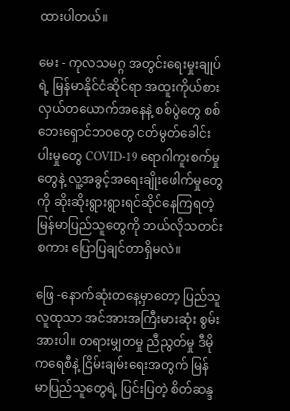ထားပါတယ်။

မေး - ကုလသမဂ္ဂ အတွင်းရေးမှုးချုပ်ရဲ့ မြန်မာနိုင်ငံဆိုင်ရာ အထူးကိုယ်စားလှယ်တယောက်အနေနဲ့ စစ်ပွဲတွေ စစ်ဘေးရှောင်ဘဝတွေ ငတ်မွတ်ခေါင်းပါးမှုတွေ COVID-19 ရောဂါကူးစက်မှုတွေနဲ့ လူ့အခွင့်အရေးချိုးဖေါက်မှုတွေကို ဆိုးဆိုးရွားရွားရင်ဆိုင်နေကြရတဲ့ မြန်မာပြည်သူတွေကို ဘယ်လိုသတင်းစကား ပြောပြချင်တာရှိမလဲ။

ဖြေ -နောက်ဆုံးတနေ့မှာတော့ ပြည်သူလူထုသာ အင်အားအကြီးမားဆုံး စွမ်းအားပါ။ တရားမျှတမှု ညီညွတ်မှု ဒီမိုကရေစီနဲ့ ငြိမ်းချမ်းရေးအတွက် မြန်မာပြည်သူတွေရဲ့ ပြင်းပြတဲ့ စိတ်ဆန္ဒ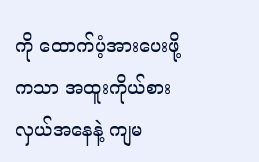ကို ထောက်ပံ့အားပေးဖို့ကသာ အထူးကိုယ်စားလှယ်အနေနဲ့ ကျမ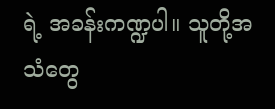ရဲ့ အခန်းကဏ္ဍပါ။ သူတို့အသံတွေ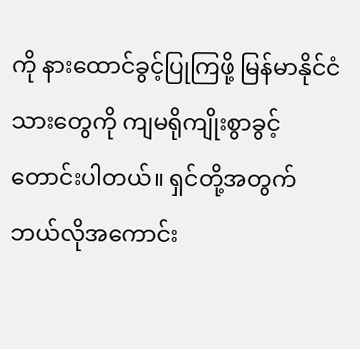ကို နားထောင်ခွင့်ပြုကြဖို့ မြန်မာနိုင်ငံသားတွေကို ကျမရိုကျိုးစွာခွင့်တောင်းပါတယ်။ ရှင်တို့အတွက် ဘယ်လိုအကောင်း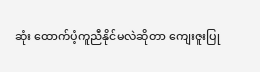ဆုံး ထောက်ပံ့ကူညီနိုင်မလဲဆိုတာ ကျေးဇူးပြု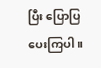ပြီး ပြောပြပေးကြပါ။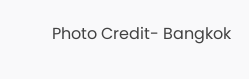Photo Credit- Bangkok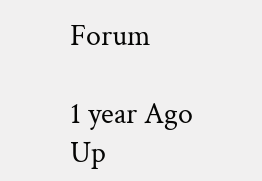Forum

1 year Ago
Up